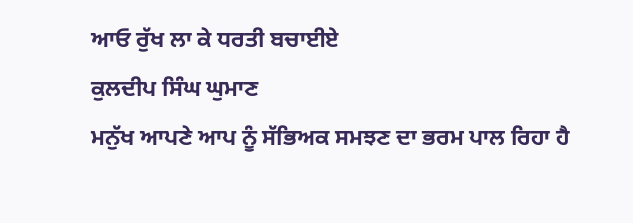ਆਓ ਰੁੱਖ ਲਾ ਕੇ ਧਰਤੀ ਬਚਾਈਏ
ਕੁਲਦੀਪ ਸਿੰਘ ਘੁਮਾਣ
ਮਨੁੱਖ ਆਪਣੇ ਆਪ ਨੂੰ ਸੱਭਿਅਕ ਸਮਝਣ ਦਾ ਭਰਮ ਪਾਲ ਰਿਹਾ ਹੈ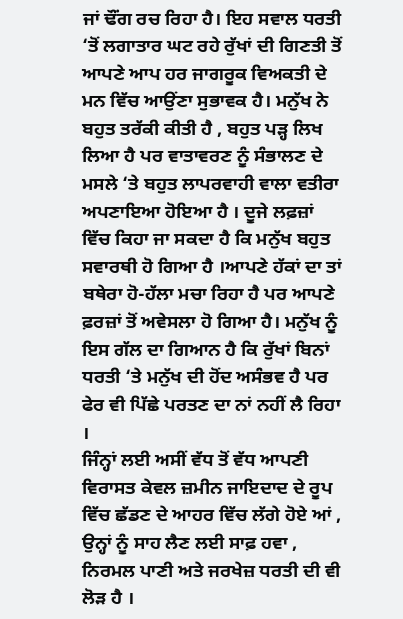ਜਾਂ ਢੌਂਗ ਰਚ ਰਿਹਾ ਹੈ। ਇਹ ਸਵਾਲ ਧਰਤੀ ‘ਤੋਂ ਲਗਾਤਾਰ ਘਟ ਰਹੇ ਰੁੱਖਾਂ ਦੀ ਗਿਣਤੀ ਤੋਂ ਆਪਣੇ ਆਪ ਹਰ ਜਾਗਰੂਕ ਵਿਅਕਤੀ ਦੇ ਮਨ ਵਿੱਚ ਆਉਂਣਾ ਸੁਭਾਵਕ ਹੈ। ਮਨੁੱਖ ਨੇ ਬਹੁਤ ਤਰੱਕੀ ਕੀਤੀ ਹੈ , ਬਹੁਤ ਪੜ੍ਹ ਲਿਖ ਲਿਆ ਹੈ ਪਰ ਵਾਤਾਵਰਣ ਨੂੰ ਸੰਭਾਲਣ ਦੇ ਮਸਲੇ ‘ਤੇ ਬਹੁਤ ਲਾਪਰਵਾਹੀ ਵਾਲਾ ਵਤੀਰਾ ਅਪਣਾਇਆ ਹੋਇਆ ਹੈ । ਦੂਜੇ ਲਫ਼ਜ਼ਾਂ ਵਿੱਚ ਕਿਹਾ ਜਾ ਸਕਦਾ ਹੈ ਕਿ ਮਨੁੱਖ ਬਹੁਤ ਸਵਾਰਥੀ ਹੋ ਗਿਆ ਹੈ ।ਆਪਣੇ ਹੱਕਾਂ ਦਾ ਤਾਂ ਬਥੇਰਾ ਹੋ-ਹੱਲਾ ਮਚਾ ਰਿਹਾ ਹੈ ਪਰ ਆਪਣੇ ਫ਼ਰਜ਼ਾਂ ਤੋਂ ਅਵੇਸਲਾ ਹੋ ਗਿਆ ਹੈ। ਮਨੁੱਖ ਨੂੰ ਇਸ ਗੱਲ ਦਾ ਗਿਆਨ ਹੈ ਕਿ ਰੁੱਖਾਂ ਬਿਨਾਂ ਧਰਤੀ ‘ਤੇ ਮਨੁੱਖ ਦੀ ਹੋਂਦ ਅਸੰਭਵ ਹੈ ਪਰ ਫੇਰ ਵੀ ਪਿੱਛੇ ਪਰਤਣ ਦਾ ਨਾਂ ਨਹੀਂ ਲੈ ਰਿਹਾ ।
ਜਿੰਨ੍ਹਾਂ ਲਈ ਅਸੀਂ ਵੱਧ ਤੋਂ ਵੱਧ ਆਪਣੀ ਵਿਰਾਸਤ ਕੇਵਲ ਜ਼ਮੀਨ ਜਾਇਦਾਦ ਦੇ ਰੂਪ ਵਿੱਚ ਛੱਡਣ ਦੇ ਆਹਰ ਵਿੱਚ ਲੱਗੇ ਹੋਏ ਆਂ , ਉਨ੍ਹਾਂ ਨੂੰ ਸਾਹ ਲੈਣ ਲਈ ਸਾਫ਼ ਹਵਾ , ਨਿਰਮਲ ਪਾਣੀ ਅਤੇ ਜਰਖੇਜ਼ ਧਰਤੀ ਦੀ ਵੀ ਲੋੜ ਹੈ ।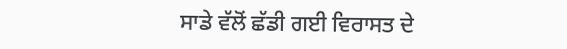ਸਾਡੇ ਵੱਲੋਂ ਛੱਡੀ ਗਈ ਵਿਰਾਸਤ ਦੇ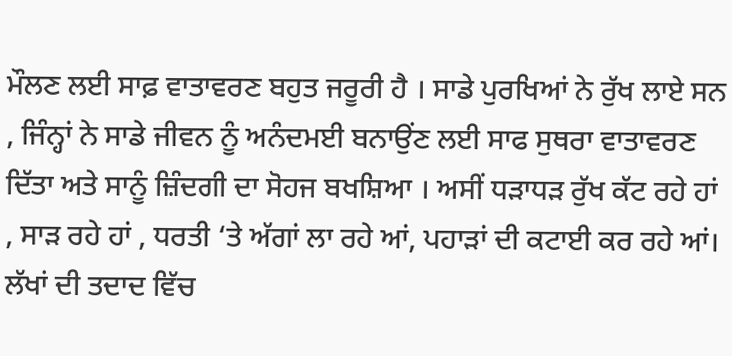ਮੌਲਣ ਲਈ ਸਾਫ਼ ਵਾਤਾਵਰਣ ਬਹੁਤ ਜਰੂਰੀ ਹੈ । ਸਾਡੇ ਪੁਰਖਿਆਂ ਨੇ ਰੁੱਖ ਲਾਏ ਸਨ , ਜਿੰਨ੍ਹਾਂ ਨੇ ਸਾਡੇ ਜੀਵਨ ਨੂੰ ਅਨੰਦਮਈ ਬਨਾਉਂਣ ਲਈ ਸਾਫ ਸੁਥਰਾ ਵਾਤਾਵਰਣ ਦਿੱਤਾ ਅਤੇ ਸਾਨੂੰ ਜ਼ਿੰਦਗੀ ਦਾ ਸੋਹਜ ਬਖਸ਼ਿਆ । ਅਸੀਂ ਧੜਾਧੜ ਰੁੱਖ ਕੱਟ ਰਹੇ ਹਾਂ , ਸਾੜ ਰਹੇ ਹਾਂ , ਧਰਤੀ ‘ਤੇ ਅੱਗਾਂ ਲਾ ਰਹੇ ਆਂ, ਪਹਾੜਾਂ ਦੀ ਕਟਾਈ ਕਰ ਰਹੇ ਆਂ। ਲੱਖਾਂ ਦੀ ਤਦਾਦ ਵਿੱਚ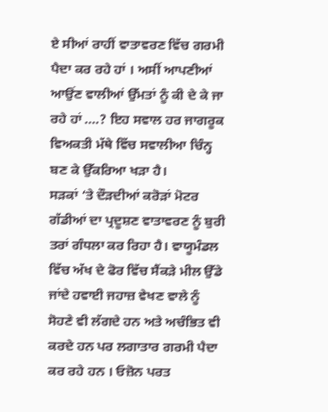ਏ ਸੀਆਂ ਰਾਹੀਂ ਵਾਤਾਵਰਣ ਵਿੱਚ ਗਰਮੀ ਪੈਦਾ ਕਰ ਰਹੇ ਹਾਂ । ਅਸੀਂ ਆਪਣੀਆਂ ਆਉਂਣ ਵਾਲੀਆਂ ਉੱਮਤਾਂ ਨੂੰ ਕੀ ਦੇ ਕੇ ਜਾ ਰਹੇ ਹਾਂ ….? ਇਹ ਸਵਾਲ ਹਰ ਜਾਗਰੂਕ ਵਿਅਕਤੀ ਮੱਥੇ ਵਿੱਚ ਸਵਾਲੀਆ ਚਿੰਨ੍ਹ ਬਣ ਕੇ ਉੱਕਰਿਆ ਖੜਾ ਹੈ।
ਸੜਕਾਂ ‘ਤੇ ਦੌੜਦੀਆਂ ਕਰੋੜਾਂ ਮੋਟਰ ਗੱਡੀਆਂ ਦਾ ਪ੍ਰਦੂਸ਼ਣ ਵਾਤਾਵਰਣ ਨੂੰ ਬੁਰੀ ਤਰਾਂ ਗੰਧਲਾ ਕਰ ਰਿਹਾ ਹੈ। ਵਾਯੂਮੰਡਲ ਵਿੱਚ ਅੱਖ ਦੇ ਫੋਰ ਵਿੱਚ ਸੈਂਕੜੇ ਮੀਲ ਉੱਡੇ ਜਾਂਦੇ ਹਵਾਈ ਜਹਾਜ਼ ਵੇਖਣ ਵਾਲੇ ਨੂੰ ਸੋਹਣੇ ਵੀ ਲੱਗਦੇ ਹਨ ਅਤੇ ਅਚੰਭਿਤ ਵੀ ਕਰਦੇ ਹਨ ਪਰ ਲਗਾਤਾਰ ਗਰਮੀ ਪੈਦਾ ਕਰ ਰਹੇ ਹਨ । ਓਜ਼ੋਨ ਪਰਤ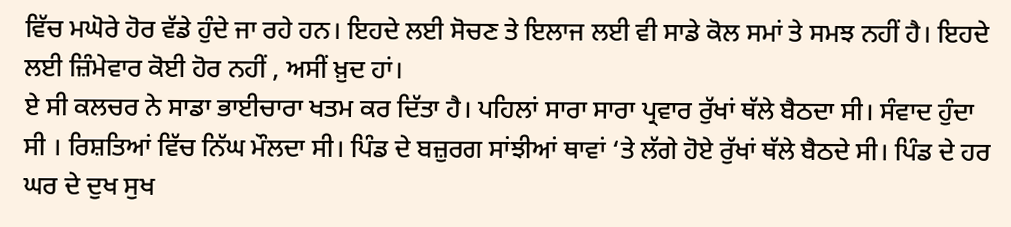ਵਿੱਚ ਮਘੋਰੇ ਹੋਰ ਵੱਡੇ ਹੁੰਦੇ ਜਾ ਰਹੇ ਹਨ। ਇਹਦੇ ਲਈ ਸੋਚਣ ਤੇ ਇਲਾਜ ਲਈ ਵੀ ਸਾਡੇ ਕੋਲ ਸਮਾਂ ਤੇ ਸਮਝ ਨਹੀਂ ਹੈ। ਇਹਦੇ ਲਈ ਜ਼ਿੰਮੇਵਾਰ ਕੋਈ ਹੋਰ ਨਹੀਂ , ਅਸੀਂ ਖ਼ੁਦ ਹਾਂ।
ਏ ਸੀ ਕਲਚਰ ਨੇ ਸਾਡਾ ਭਾਈਚਾਰਾ ਖਤਮ ਕਰ ਦਿੱਤਾ ਹੈ। ਪਹਿਲਾਂ ਸਾਰਾ ਸਾਰਾ ਪ੍ਰਵਾਰ ਰੁੱਖਾਂ ਥੱਲੇ ਬੈਠਦਾ ਸੀ। ਸੰਵਾਦ ਹੁੰਦਾ ਸੀ । ਰਿਸ਼ਤਿਆਂ ਵਿੱਚ ਨਿੱਘ ਮੌਲਦਾ ਸੀ। ਪਿੰਡ ਦੇ ਬਜ਼ੁਰਗ ਸਾਂਝੀਆਂ ਥਾਵਾਂ ‘ਤੇ ਲੱਗੇ ਹੋਏ ਰੁੱਖਾਂ ਥੱਲੇ ਬੈਠਦੇ ਸੀ। ਪਿੰਡ ਦੇ ਹਰ ਘਰ ਦੇ ਦੁਖ ਸੁਖ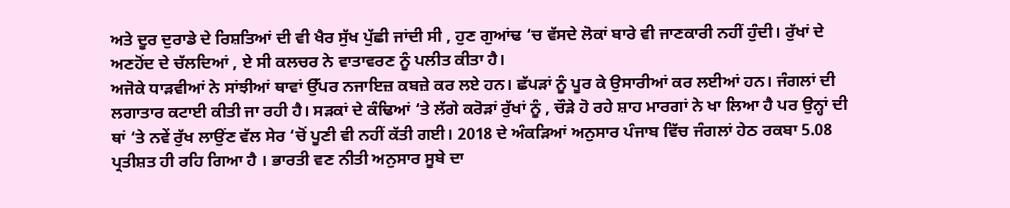ਅਤੇ ਦੂਰ ਦੁਰਾਡੇ ਦੇ ਰਿਸ਼ਤਿਆਂ ਦੀ ਵੀ ਖੈਰ ਸੁੱਖ ਪੁੱਛੀ ਜਾਂਦੀ ਸੀ , ਹੁਣ ਗੁਆਂਢ ‘ਚ ਵੱਸਦੇ ਲੋਕਾਂ ਬਾਰੇ ਵੀ ਜਾਣਕਾਰੀ ਨਹੀਂ ਹੁੰਦੀ। ਰੁੱਖਾਂ ਦੇ ਅਣਹੋਂਦ ਦੇ ਚੱਲਦਿਆਂ , ਏ ਸੀ ਕਲਚਰ ਨੇ ਵਾਤਾਵਰਣ ਨੂੰ ਪਲੀਤ ਕੀਤਾ ਹੈ।
ਅਜੋਕੇ ਧਾੜਵੀਆਂ ਨੇ ਸਾਂਝੀਆਂ ਥਾਵਾਂ ਉੱਪਰ ਨਜਾਇਜ਼ ਕਬਜ਼ੇ ਕਰ ਲਏ ਹਨ। ਛੱਪੜਾਂ ਨੂੰ ਪੂਰ ਕੇ ਉਸਾਰੀਆਂ ਕਰ ਲਈਆਂ ਹਨ। ਜੰਗਲਾਂ ਦੀ ਲਗਾਤਾਰ ਕਟਾਈ ਕੀਤੀ ਜਾ ਰਹੀ ਹੈ। ਸੜਕਾਂ ਦੇ ਕੰਢਿਆਂ ‘ਤੇ ਲੱਗੇ ਕਰੋੜਾਂ ਰੁੱਖਾਂ ਨੂੰ , ਚੌੜੇ ਹੋ ਰਹੇ ਸ਼ਾਹ ਮਾਰਗਾਂ ਨੇ ਖਾ ਲਿਆ ਹੈ ਪਰ ਉਨ੍ਹਾਂ ਦੀ ਥਾਂ ‘ਤੇ ਨਵੇਂ ਰੁੱਖ ਲਾਉਂਣ ਵੱਲ ਸੇਰ ‘ਚੋਂ ਪੂਣੀ ਵੀ ਨਹੀਂ ਕੱਤੀ ਗਈ। 2018 ਦੇ ਅੰਕੜਿਆਂ ਅਨੁਸਾਰ ਪੰਜਾਬ ਵਿੱਚ ਜੰਗਲਾਂ ਹੇਠ ਰਕਬਾ 5.08 ਪ੍ਰਤੀਸ਼ਤ ਹੀ ਰਹਿ ਗਿਆ ਹੈ । ਭਾਰਤੀ ਵਣ ਨੀਤੀ ਅਨੁਸਾਰ ਸੂਬੇ ਦਾ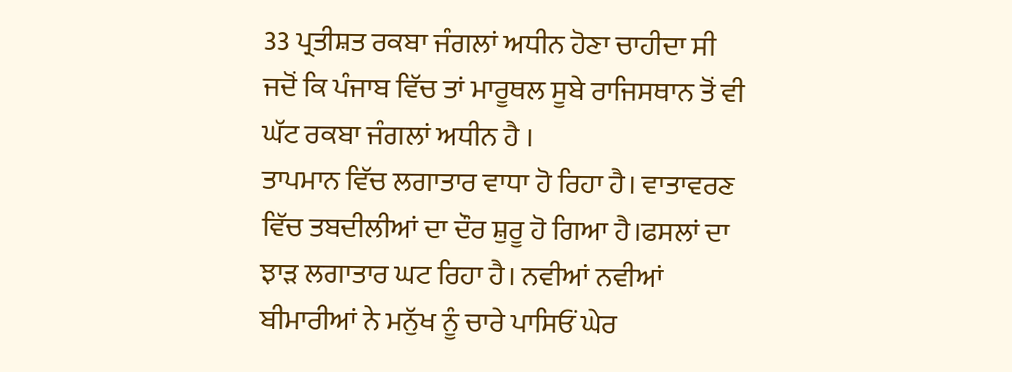33 ਪ੍ਰਤੀਸ਼ਤ ਰਕਬਾ ਜੰਗਲਾਂ ਅਧੀਨ ਹੋਣਾ ਚਾਹੀਦਾ ਸੀ ਜਦੋਂ ਕਿ ਪੰਜਾਬ ਵਿੱਚ ਤਾਂ ਮਾਰੂਥਲ ਸੂਬੇ ਰਾਜਿਸਥਾਨ ਤੋਂ ਵੀ ਘੱਟ ਰਕਬਾ ਜੰਗਲਾਂ ਅਧੀਨ ਹੈ ।
ਤਾਪਮਾਨ ਵਿੱਚ ਲਗਾਤਾਰ ਵਾਧਾ ਹੋ ਰਿਹਾ ਹੈ। ਵਾਤਾਵਰਣ ਵਿੱਚ ਤਬਦੀਲੀਆਂ ਦਾ ਦੌਰ ਸ਼ੁਰੂ ਹੋ ਗਿਆ ਹੈ।ਫਸਲਾਂ ਦਾ ਝਾੜ ਲਗਾਤਾਰ ਘਟ ਰਿਹਾ ਹੈ। ਨਵੀਆਂ ਨਵੀਆਂ ਬੀਮਾਰੀਆਂ ਨੇ ਮਨੁੱਖ ਨੂੰ ਚਾਰੇ ਪਾਸਿਓਂ ਘੇਰ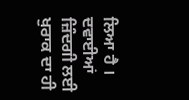ਲਿਆ ਹੈ । ਦਵਾਈਆਂ ਜ਼ਿੰਦਗੀ ਲਈ ਖੁਰਾਕ ਦਾ ਹੀ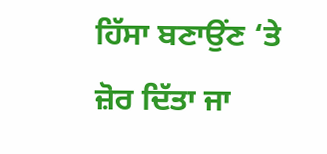ਹਿੱਸਾ ਬਣਾਉਂਣ ‘ਤੇ ਜ਼ੋਰ ਦਿੱਤਾ ਜਾ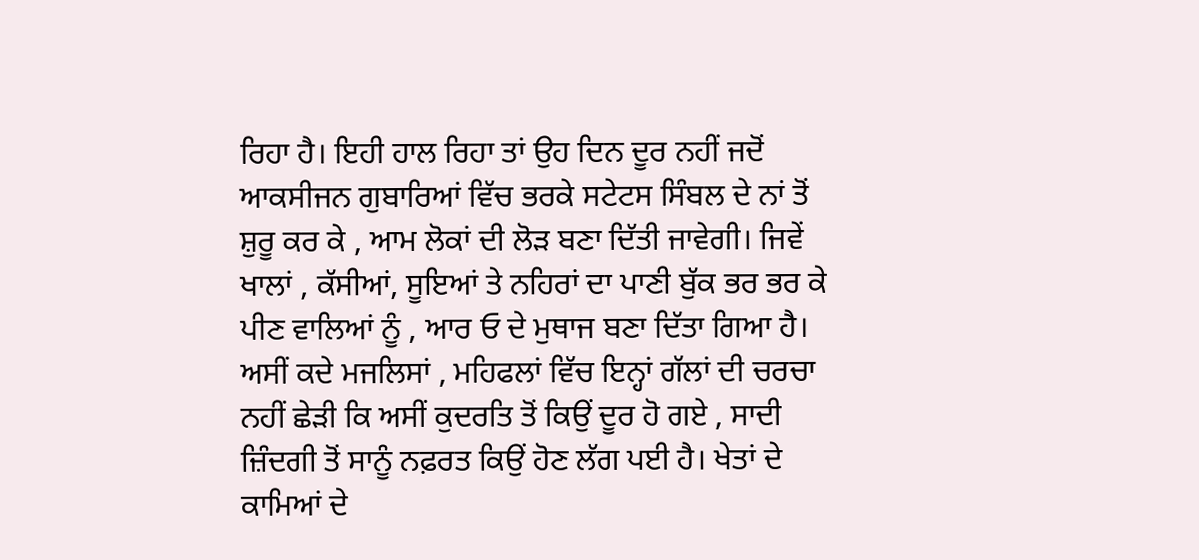ਰਿਹਾ ਹੈ। ਇਹੀ ਹਾਲ ਰਿਹਾ ਤਾਂ ਉਹ ਦਿਨ ਦੂਰ ਨਹੀਂ ਜਦੋਂ ਆਕਸੀਜਨ ਗੁਬਾਰਿਆਂ ਵਿੱਚ ਭਰਕੇ ਸਟੇਟਸ ਸਿੰਬਲ ਦੇ ਨਾਂ ਤੋਂ ਸ਼ੁਰੂ ਕਰ ਕੇ , ਆਮ ਲੋਕਾਂ ਦੀ ਲੋੜ ਬਣਾ ਦਿੱਤੀ ਜਾਵੇਗੀ। ਜਿਵੇਂ ਖਾਲਾਂ , ਕੱਸੀਆਂ, ਸੂਇਆਂ ਤੇ ਨਹਿਰਾਂ ਦਾ ਪਾਣੀ ਬੁੱਕ ਭਰ ਭਰ ਕੇ ਪੀਣ ਵਾਲਿਆਂ ਨੂੰ , ਆਰ ਓ ਦੇ ਮੁਥਾਜ ਬਣਾ ਦਿੱਤਾ ਗਿਆ ਹੈ।
ਅਸੀਂ ਕਦੇ ਮਜਲਿਸਾਂ , ਮਹਿਫਲਾਂ ਵਿੱਚ ਇਨ੍ਹਾਂ ਗੱਲਾਂ ਦੀ ਚਰਚਾ ਨਹੀਂ ਛੇੜੀ ਕਿ ਅਸੀਂ ਕੁਦਰਤਿ ਤੋਂ ਕਿਉਂ ਦੂਰ ਹੋ ਗਏ , ਸਾਦੀ ਜ਼ਿੰਦਗੀ ਤੋਂ ਸਾਨੂੰ ਨਫ਼ਰਤ ਕਿਉਂ ਹੋਣ ਲੱਗ ਪਈ ਹੈ। ਖੇਤਾਂ ਦੇ ਕਾਮਿਆਂ ਦੇ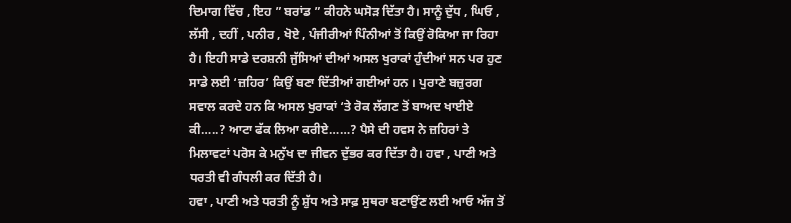ਦਿਮਾਗ ਵਿੱਚ , ਇਹ ” ਬਰਾਂਡ ” ਕੀਹਨੇ ਘਸੋੜ ਦਿੱਤਾ ਹੈ। ਸਾਨੂੰ ਦੁੱਧ , ਘਿਓ , ਲੱਸੀ , ਦਹੀਂ , ਪਨੀਰ , ਖੋਏ , ਪੰਜੀਰੀਆਂ ਪਿੰਨੀਆਂ ਤੋਂ ਕਿਉਂ ਰੋਕਿਆ ਜਾ ਰਿਹਾ ਹੈ। ਇਹੀ ਸਾਡੇ ਦਰਸ਼ਨੀ ਜੁੱਸਿਆਂ ਦੀਆਂ ਅਸਲ ਖੁਰਾਕਾਂ ਹੁੰਦੀਆਂ ਸਨ ਪਰ ਹੁਣ ਸਾਡੇ ਲਈ ‘ਜ਼ਹਿਰ’ ਕਿਉਂ ਬਣਾ ਦਿੱਤੀਆਂ ਗਈਆਂ ਹਨ । ਪੁਰਾਣੇ ਬਜ਼ੁਰਗ ਸਵਾਲ ਕਰਦੇ ਹਨ ਕਿ ਅਸਲ ਖੁਰਾਕਾਂ ‘ਤੇ ਰੋਕ ਲੱਗਣ ਤੋਂ ਬਾਅਦ ਖਾਈਏ ਕੀ…..? ਆਟਾ ਫੱਕ ਲਿਆ ਕਰੀਏ……? ਪੈਸੇ ਦੀ ਹਵਸ ਨੇ ਜ਼ਹਿਰਾਂ ਤੇ ਮਿਲਾਵਟਾਂ ਪਰੋਸ ਕੇ ਮਨੁੱਖ ਦਾ ਜੀਵਨ ਦੁੱਭਰ ਕਰ ਦਿੱਤਾ ਹੈ। ਹਵਾ , ਪਾਣੀ ਅਤੇ ਧਰਤੀ ਵੀ ਗੰਧਲੀ ਕਰ ਦਿੱਤੀ ਹੈ।
ਹਵਾ , ਪਾਣੀ ਅਤੇ ਧਰਤੀ ਨੂੰ ਸ਼ੁੱਧ ਅਤੇ ਸਾਫ਼ ਸੁਥਰਾ ਬਣਾਉਂਣ ਲਈ ਆਓ ਅੱਜ ਤੋਂ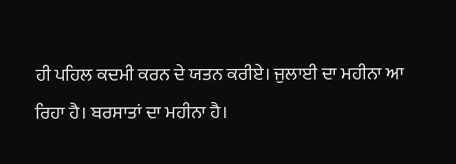ਹੀ ਪਹਿਲ ਕਦਮੀ ਕਰਨ ਦੇ ਯਤਨ ਕਰੀਏ। ਜੁਲਾਈ ਦਾ ਮਹੀਨਾ ਆ ਰਿਹਾ ਹੈ। ਬਰਸਾਤਾਂ ਦਾ ਮਹੀਨਾ ਹੈ।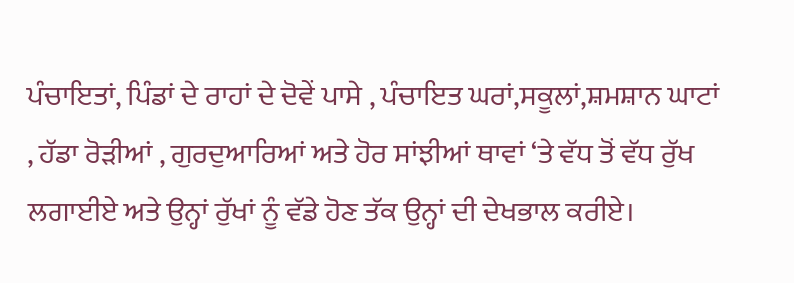ਪੰਚਾਇਤਾਂ, ਪਿੰਡਾਂ ਦੇ ਰਾਹਾਂ ਦੇ ਦੋਵੇਂ ਪਾਸੇ , ਪੰਚਾਇਤ ਘਰਾਂ,ਸਕੂਲਾਂ,ਸ਼ਮਸ਼ਾਨ ਘਾਟਾਂ , ਹੱਡਾ ਰੋੜੀਆਂ , ਗੁਰਦੁਆਰਿਆਂ ਅਤੇ ਹੋਰ ਸਾਂਝੀਆਂ ਥਾਵਾਂ ‘ਤੇ ਵੱਧ ਤੋਂ ਵੱਧ ਰੁੱਖ ਲਗਾਈਏ ਅਤੇ ਉਨ੍ਹਾਂ ਰੁੱਖਾਂ ਨੂੰ ਵੱਡੇ ਹੋਣ ਤੱਕ ਉਨ੍ਹਾਂ ਦੀ ਦੇਖਭਾਲ ਕਰੀਏ।